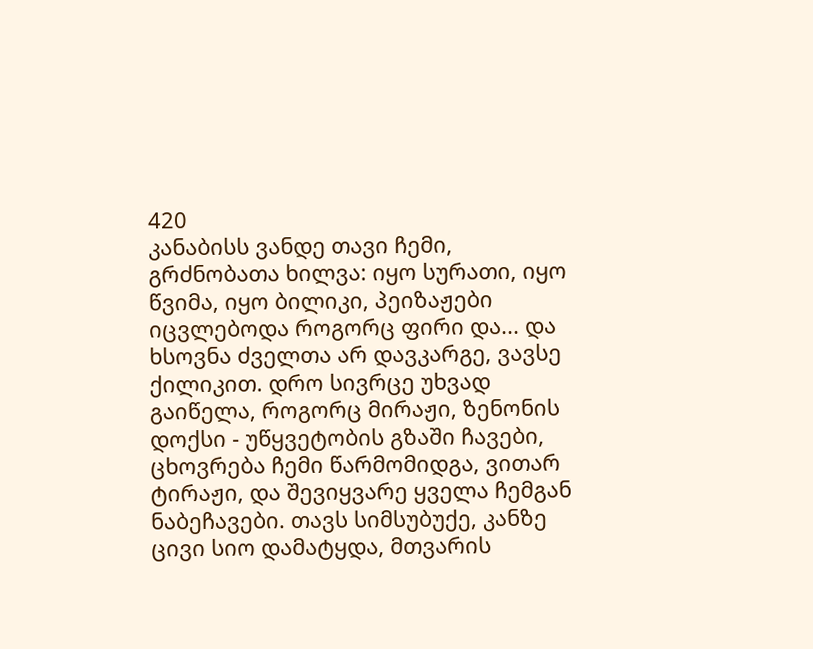420
კანაბისს ვანდე თავი ჩემი, გრძნობათა ხილვა: იყო სურათი, იყო წვიმა, იყო ბილიკი, პეიზაჟები იცვლებოდა როგორც ფირი და... და ხსოვნა ძველთა არ დავკარგე, ვავსე ქილიკით. დრო სივრცე უხვად გაიწელა, როგორც მირაჟი, ზენონის დოქსი - უწყვეტობის გზაში ჩავები, ცხოვრება ჩემი წარმომიდგა, ვითარ ტირაჟი, და შევიყვარე ყველა ჩემგან ნაბეჩავები. თავს სიმსუბუქე, კანზე ცივი სიო დამატყდა, მთვარის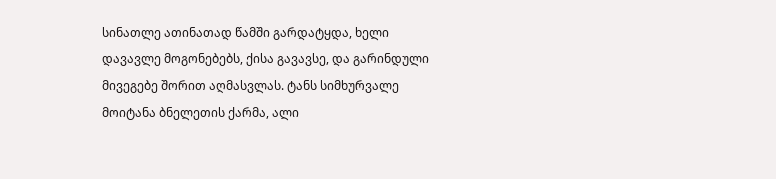სინათლე ათინათად წამში გარდატყდა, ხელი დავავლე მოგონებებს, ქისა გავავსე, და გარინდული მივეგებე შორით აღმასვლას. ტანს სიმხურვალე მოიტანა ბნელეთის ქარმა, ალი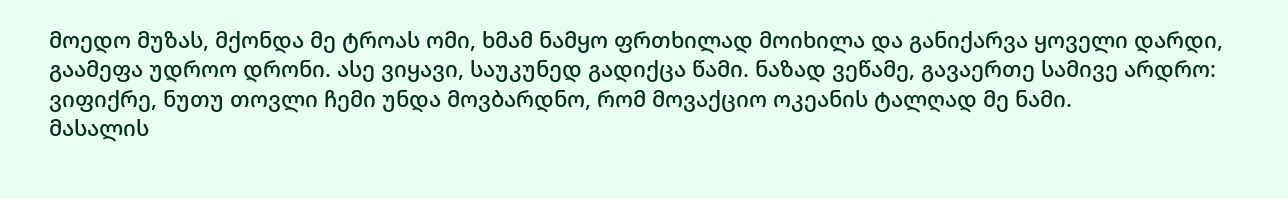მოედო მუზას, მქონდა მე ტროას ომი, ხმამ ნამყო ფრთხილად მოიხილა და განიქარვა ყოველი დარდი, გაამეფა უდროო დრონი. ასე ვიყავი, საუკუნედ გადიქცა წამი. ნაზად ვეწამე, გავაერთე სამივე არდრო: ვიფიქრე, ნუთუ თოვლი ჩემი უნდა მოვბარდნო, რომ მოვაქციო ოკეანის ტალღად მე ნამი.
მასალის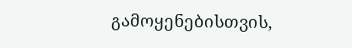გამოყენებისთვის,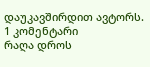დაუკავშირდით ავტორს.
1 კომენტარი
რაღა დროს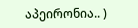აპეირონია.. )